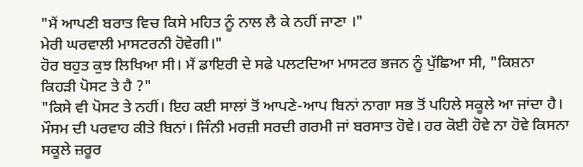"ਮੈਂ ਆਪਣੀ ਬਰਾਤ ਵਿਚ ਕਿਸੇ ਮਹਿਤ ਨੂੰ ਨਾਲ ਲੈ ਕੇ ਨਹੀਂ ਜਾਣਾ ।"
ਮੇਰੀ ਘਰਵਾਲੀ ਮਾਸਟਰਨੀ ਹੋਵੇਗੀ।"
ਹੋਰ ਬਹੁਤ ਕੁਝ ਲਿਖਿਆ ਸੀ। ਮੈਂ ਡਾਇਰੀ ਦੇ ਸਫੇ ਪਲਟਦਿਆ ਮਾਸਟਰ ਭਜਨ ਨੂੰ ਪੁੱਛਿਆ ਸੀ, "ਕਿਸ਼ਨਾ ਕਿਹੜੀ ਪੋਸਟ ਤੇ ਹੈ ?"
"ਕਿਸੇ ਵੀ ਪੋਸਟ ਤੇ ਨਹੀਂ। ਇਹ ਕਈ ਸਾਲਾਂ ਤੋਂ ਆਪਣੇ-ਆਪ ਬਿਨਾਂ ਨਾਗਾ ਸਭ ਤੋਂ ਪਹਿਲੇ ਸਕੂਲੇ ਆ ਜਾਂਦਾ ਹੈ। ਮੌਸਮ ਦੀ ਪਰਵਾਹ ਕੀਤੇ ਬਿਨਾਂ। ਜਿੰਨੀ ਮਰਜ਼ੀ ਸਰਦੀ ਗਰਮੀ ਜਾਂ ਬਰਸਾਤ ਹੋਵੇ। ਹਰ ਕੋਈ ਹੋਵੇ ਨਾ ਹੋਵੇ ਕਿਸਨਾ ਸਕੂਲੇ ਜ਼ਰੂਰ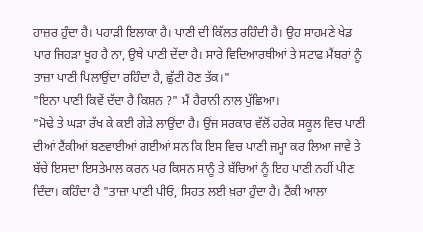ਹਾਜ਼ਰ ਹੁੰਦਾ ਹੈ। ਪਹਾੜੀ ਇਲਾਕਾ ਹੈ। ਪਾਣੀ ਦੀ ਕਿੱਲਤ ਰਹਿੰਦੀ ਹੈ। ਉਹ ਸਾਹਮਣੇ ਖੇਡ ਪਾਰ ਜਿਹੜਾ ਖੂਹ ਹੈ ਨਾ, ਉਥੇ ਪਾਣੀ ਦੇਂਦਾ ਹੈ। ਸਾਰੇ ਵਿਦਿਆਰਥੀਆਂ ਤੇ ਸਟਾਫ ਮੈਂਬਰਾਂ ਨੂੰ ਤਾਜ਼ਾ ਪਾਣੀ ਪਿਲਾਉਂਦਾ ਰਹਿੰਦਾ ਹੈ, ਛੁੱਟੀ ਹੋਣ ਤੱਕ।"
"ਇਨਾ ਪਾਣੀ ਕਿਵੇਂ ਦੱਦਾ ਹੈ ਕਿਸ਼ਨ ?" ਮੈਂ ਹੈਰਾਨੀ ਨਾਲ ਪੁੱਛਿਆ।
"ਮੋਢੇ ਤੇ ਘੜਾ ਰੱਖ ਕੇ ਕਈ ਗੇੜੇ ਲਾਉਂਦਾ ਹੈ। ਉਂਜ ਸਰਕਾਰ ਵੱਲੋਂ ਹਰੇਕ ਸਕੂਲ ਵਿਚ ਪਾਣੀ ਦੀਆਂ ਟੈਂਕੀਆਂ ਬਣਵਾਈਆਂ ਗਈਆਂ ਸਨ ਕਿ ਇਸ ਵਿਚ ਪਾਣੀ ਜਮ੍ਹਾ ਕਰ ਲਿਆ ਜਾਵੇ ਤੇ ਬੱਚੇ ਇਸਦਾ ਇਸਤੇਮਾਲ ਕਰਨ ਪਰ ਕਿਸਨ ਸਾਨੂੰ ਤੇ ਬੱਚਿਆਂ ਨੂੰ ਇਹ ਪਾਣੀ ਨਹੀਂ ਪੀਣ ਦਿੰਦਾ। ਕਹਿੰਦਾ ਹੈ "ਤਾਜ਼ਾ ਪਾਣੀ ਪੀਓ, ਸਿਹਤ ਲਈ ਖ਼ਰਾ ਹੁੰਦਾ ਹੈ। ਟੈਂਕੀ ਆਲਾ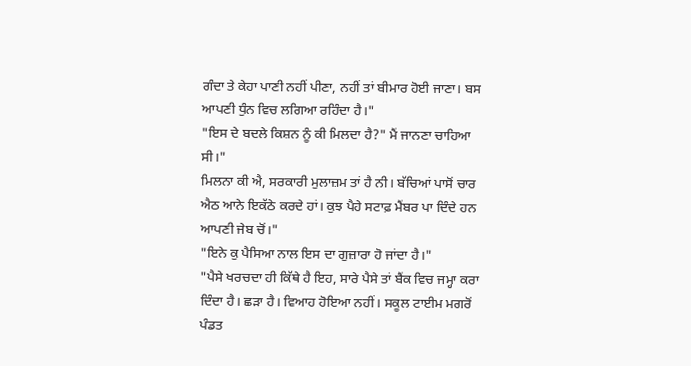ਗੰਦਾ ਤੇ ਕੇਹਾ ਪਾਣੀ ਨਹੀਂ ਪੀਣਾ, ਨਹੀਂ ਤਾਂ ਬੀਮਾਰ ਹੋਈ ਜਾਣਾ। ਬਸ ਆਪਣੀ ਧੁੰਨ ਵਿਚ ਲਗਿਆ ਰਹਿੰਦਾ ਹੈ।"
"ਇਸ ਦੇ ਬਦਲੇ ਕਿਸ਼ਨ ਨੂੰ ਕੀ ਮਿਲਦਾ ਹੈ?" ਮੈਂ ਜਾਨਣਾ ਚਾਹਿਆ ਸੀ।"
ਮਿਲਨਾ ਕੀ ਐ, ਸਰਕਾਰੀ ਮੁਲਾਜ਼ਮ ਤਾਂ ਹੈ ਨੀ। ਬੱਚਿਆਂ ਪਾਸੋਂ ਚਾਰ ਐਠ ਆਨੇ ਇਕੱਠੇ ਕਰਦੇ ਹਾਂ। ਕੁਝ ਪੈਹੇ ਸਟਾਫ਼ ਮੈਂਬਰ ਪਾ ਦਿੰਦੇ ਹਨ ਆਪਣੀ ਜੇਬ ਚੋਂ।"
"ਇਨੇ ਕੁ ਪੈਸਿਆ ਨਾਲ ਇਸ ਦਾ ਗੁਜ਼ਾਰਾ ਹੋ ਜਾਂਦਾ ਹੈ।"
"ਪੈਸੇ ਖਰਚਦਾ ਹੀ ਕਿੱਥੇ ਹੈ ਇਹ, ਸਾਰੇ ਪੈਸੇ ਤਾਂ ਬੈਂਕ ਵਿਚ ਜਮ੍ਹਾ ਕਰਾ ਦਿੰਦਾ ਹੈ। ਛੜਾ ਹੈ। ਵਿਆਹ ਹੋਇਆ ਨਹੀਂ। ਸਕੂਲ ਟਾਈਮ ਮਗਰੋਂ ਪੰਡਤ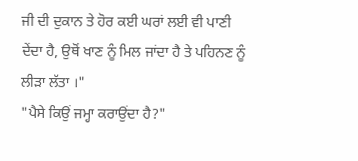ਜੀ ਦੀ ਦੁਕਾਨ ਤੇ ਹੋਰ ਕਈ ਘਰਾਂ ਲਈ ਵੀ ਪਾਣੀ ਦੇਂਦਾ ਹੈ, ਉਥੋਂ ਖਾਣ ਨੂੰ ਮਿਲ ਜਾਂਦਾ ਹੈ ਤੇ ਪਹਿਨਣ ਨੂੰ ਲੀੜਾ ਲੱਤਾ ।"
"ਪੈਸੇ ਕਿਉਂ ਜਮ੍ਹਾ ਕਰਾਉਂਦਾ ਹੈ?"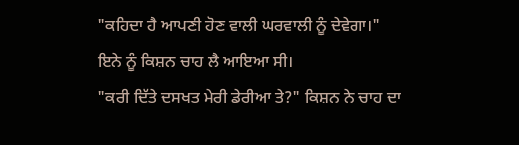"ਕਹਿਦਾ ਹੈ ਆਪਣੀ ਹੋਣ ਵਾਲੀ ਘਰਵਾਲੀ ਨੂੰ ਦੇਵੇਗਾ।"
ਇਨੇ ਨੂੰ ਕਿਸ਼ਨ ਚਾਹ ਲੈ ਆਇਆ ਸੀ।
"ਕਰੀ ਦਿੱਤੇ ਦਸਖਤ ਮੇਰੀ ਡੇਰੀਆ ਤੇ?" ਕਿਸ਼ਨ ਨੇ ਚਾਹ ਦਾ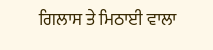ਗਿਲਾਸ ਤੇ ਮਿਠਾਈ ਵਾਲਾ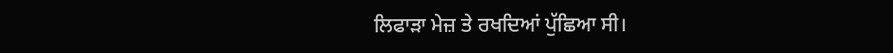ਲਿਫਾੜਾ ਮੇਜ਼ ਤੇ ਰਖਦਿਆਂ ਪੁੱਛਿਆ ਸੀ।